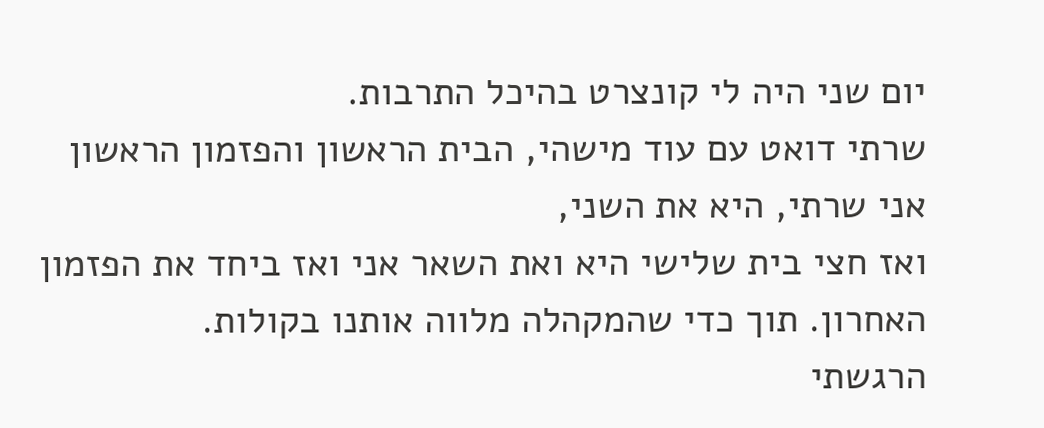יום שני היה לי קונצרט בהיכל התרבות.
שרתי דואט עם עוד מישהי, הבית הראשון והפזמון הראשון אני שרתי, היא את השני,
ואז חצי בית שלישי היא ואת השאר אני ואז ביחד את הפזמון האחרון. תוך כדי שהמקהלה מלווה אותנו בקולות.
הרגשתי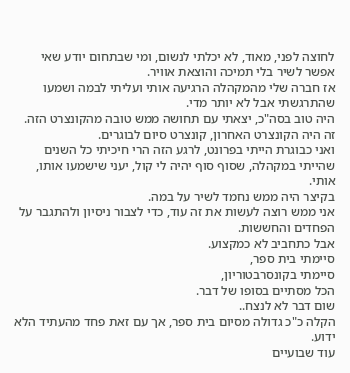לחוצה לפני, מאוד, לא יכלתי לנשום, ומי שבתחום יודע שאי אפשר לשיר בלי תמיכה והוצאת אוויר.
אז חברה שלי מהמקהלה הרגיעה אותי ועליתי לבמה ושמעו שהתרגשתי אבל לא יותר מדי.
היה טוב בסה"כ, יצאתי עם תחושה ממש טובה מהקונצרט הזה. זה היה הקונצרט האחרון, קונצרט סיום לבוגרים.
ואני כבוגרת הייתי בפרונט, לרגע הזה הרי חיכיתי כל השנים שהייתי במקהלה, שסוף סוף יהיה לי קול, יעני שישמעו אותו, אותי.
בקיצר היה ממש נחמד לשיר על במה.
אני ממש רוצה לעשות את זה עוד, כדי לצבור ניסיון ולהתגבר על הפחדים והחששות.
אבל כתחביב לא כמקצוע.
סיימתי בית ספר,
סיימתי בקונסרבטוריון,
הכל מסתיים בסופו של דבר.
שום דבר לא לנצח..
הקלה כ"כ גדולה מסיום בית ספר, אך עם זאת פחד מהעתיד הלא ידוע.
עוד שבועיים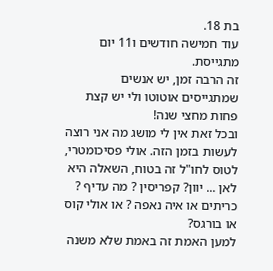בת 18.
עוד חמישה חודשים ו11 יום מתגייסת.
זה הרבה זמן, יש אנשים שמתגייסים אוטוטו ולי יש קצת פחות מחצי שנה!
ובכל זאת אין לי מושג מה אני רוצה לעשות בזמן הזה. אולי פסיכומטרי,
לטוס לחו"ל זה בטוח, השאלה היא לאן ... יוון? קפריסין ? מה עדיף ?
כריתים או איה נאפה ? או אולי קוס או בורגס?
למען האמת זה באמת שלא משנה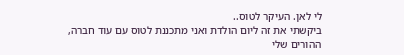לי לאן. העיקר לטוס..
ביקשתי את זה ליום הולדת ואני מתכננת לטוס עם עוד חברה, ההורים שלי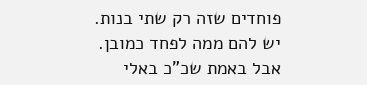פוחדים שזה רק שתי בנות.
יש להם ממה לפחד כמובן.
אבל באמת שכ"כ באלי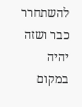להשתחרר כבר ושזה יהיה במקום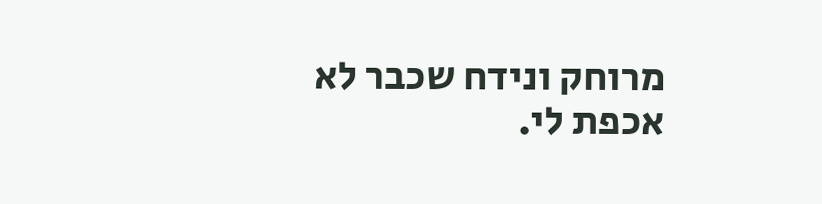מרוחק ונידח שכבר לא אכפת לי.